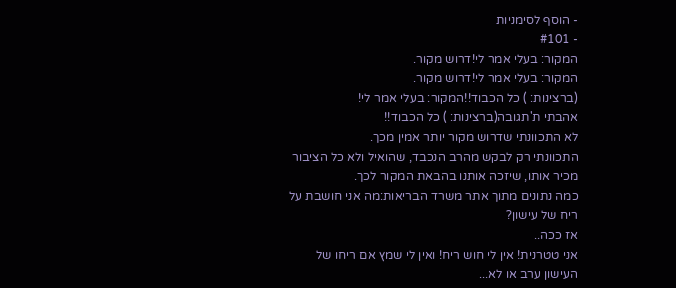- הוסף לסימניות
- #101
המקור: בעלי אמר לי!דרוש מקור.
המקור: בעלי אמר לי!דרוש מקור.
(ברצינות: ) כל הכבוד!!המקור: בעלי אמר לי!
אהבתי ת'תגובה(ברצינות: ) כל הכבוד!!
לא התכוונתי שדרוש מקור יותר אמין מכך.
התכוונתי רק לבקש מהרב הנכבד, שהואיל ולא כל הציבור מכיר אותו, שיזכה אותנו בהבאת המקור לכך.
כמה נתונים מתוך אתר משרד הבריאות:מה אני חושבת על ריח של עישון?
אז ככה..
אני טטרנית! אין לי חוש ריח! ואין לי שמץ אם ריחו של העישון ערב או לא...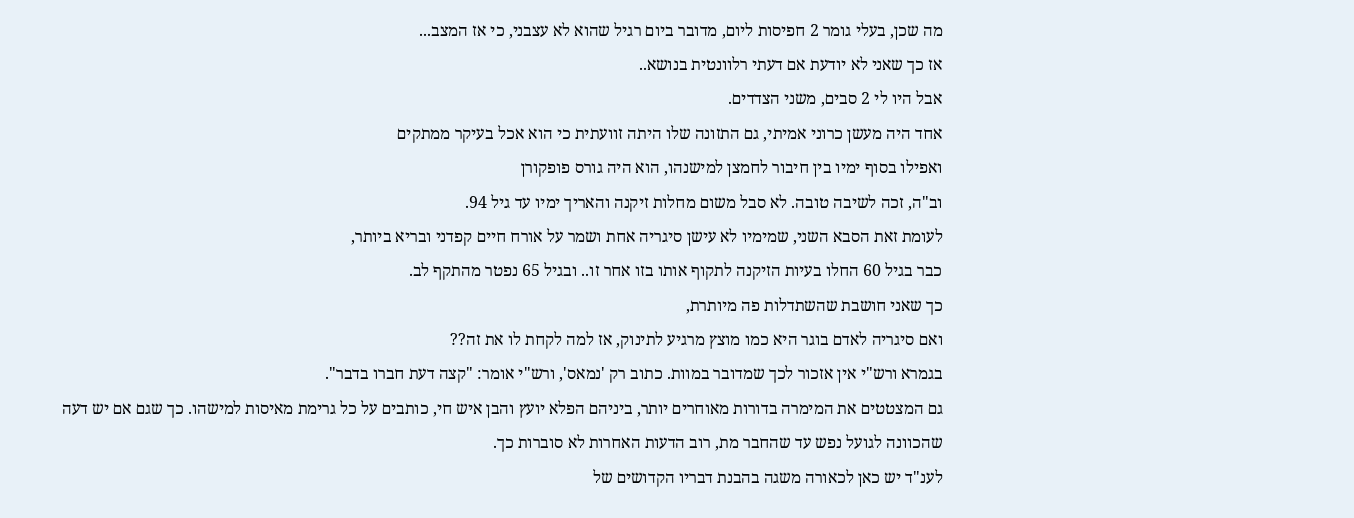מה שכן, בעלי גומר 2 חפיסות ליום, מדובר ביום רגיל שהוא לא עצבני, כי אז המצב...
אז כך שאני לא יודעת אם דעתי רלוונטית בנושא..
אבל היו לי 2 סבים, משני הצדדים.
אחד היה מעשן כרוני אמיתי, גם התזונה שלו היתה זוועתית כי הוא אכל בעיקר ממתקים
ואפילו בסוף ימיו בין חיבור לחמצן למישנהו, הוא היה גורס פופקורן
וב"ה, זכה לשיבה טובה. לא סבל משום מחלות זיקנה והאריך ימיו עד גיל 94.
לעומת זאת הסבא השני, שמימיו לא עישן סיגריה אחת ושמר על אורח חיים קפדני ובריא ביותר,
כבר בגיל 60 החלו בעיות הזיקנה לתקוף אותו בזו אחר זו.. ובגיל 65 נפטר מהתקף לב.
כך שאני חושבת שהשתדלות פה מיותרת,
ואם סיגריה לאדם בוגר היא כמו מוצץ מרגיע לתינוק, אז למה לקחת לו את זה??
בגמרא ורש"י אין אזכור לכך שמדובר במוות. כתוב רק 'נמאס', ורש"י אומר: "קצה דעת חברו בדבר".
גם המצטטים את המימרה בדורות מאוחרים יותר, ביניהם הפלא יועץ והבן איש חי, כותבים על כל גרימת מאיסות למישהו. כך שגם אם יש דעה שהכוונה לגועל נפש עד שהחבר מת, רוב הדעות האחרות לא סוברות כך.
לענ"ד יש כאן לכאורה משגה בהבנת דבריו הקדושים של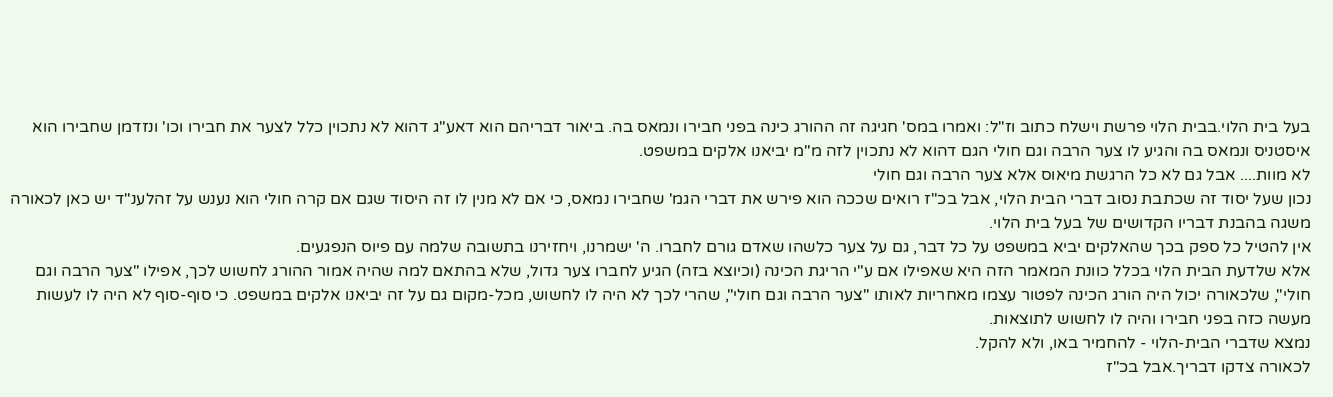בעל בית הלוי.בבית הלוי פרשת וישלח כתוב וז"ל: ואמרו במס' חגיגה זה ההורג כינה בפני חבירו ונמאס בה. ביאור דבריהם הוא דאע"ג דהוא לא נתכוין כלל לצער את חבירו וכו' ונזדמן שחבירו הוא איסטניס ונמאס בה והגיע לו צער הרבה וגם חולי הגם דהוא לא נתכוין לזה מ"מ יביאנו אלקים במשפט.
לא מוות.... אבל גם לא כל הרגשת מיאוס אלא צער הרבה וגם חולי
נכון שעל יסוד זה שכתבת נסוב דברי הבית הלוי, אבל בכ"ז רואים שככה הוא פירש את דברי הגמ' שחבירו נמאס, כי אם לא מנין לו זה היסוד שגם אם קרה חולי הוא נענש על זהלענ"ד יש כאן לכאורה משגה בהבנת דבריו הקדושים של בעל בית הלוי.
אין להטיל כל ספק בכך שהאלקים יביא במשפט על כל דבר, גם על צער כלשהו שאדם גורם לחברו. ה' ישמרנו, ויחזירנו בתשובה שלמה עם פיוס הנפגעים.
אלא שלדעת הבית הלוי בכלל כוונת המאמר הזה היא שאפילו אם ע"י הריגת הכינה (וכיוצא בזה) הגיע לחברו צער גדול, שלא בהתאם למה שהיה אמור ההורג לחשוש לכך, אפילו "צער הרבה וגם חולי", שלכאורה יכול היה הורג הכינה לפטור עצמו מאחריות לאותו "צער הרבה וגם חולי", שהרי לכך לא היה לו לחשוש, מכל-מקום גם על זה יביאנו אלקים במשפט. כי סוף-סוף לא היה לו לעשות מעשה כזה בפני חבירו והיה לו לחשוש לתוצאות.
נמצא שדברי הבית-הלוי - להחמיר באו, ולא להקל.
לכאורה צדקו דבריך.אבל בכ"ז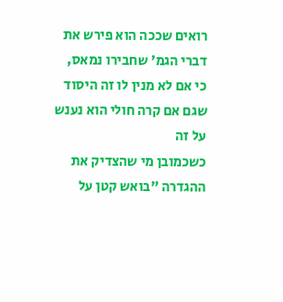רואים שככה הוא פירש את דברי הגמ' שחבירו נמאס, כי אם לא מנין לו זה היסוד שגם אם קרה חולי הוא נענש על זה
כשכמובן מי שהצדיק את ההגדרה "בואש קטן על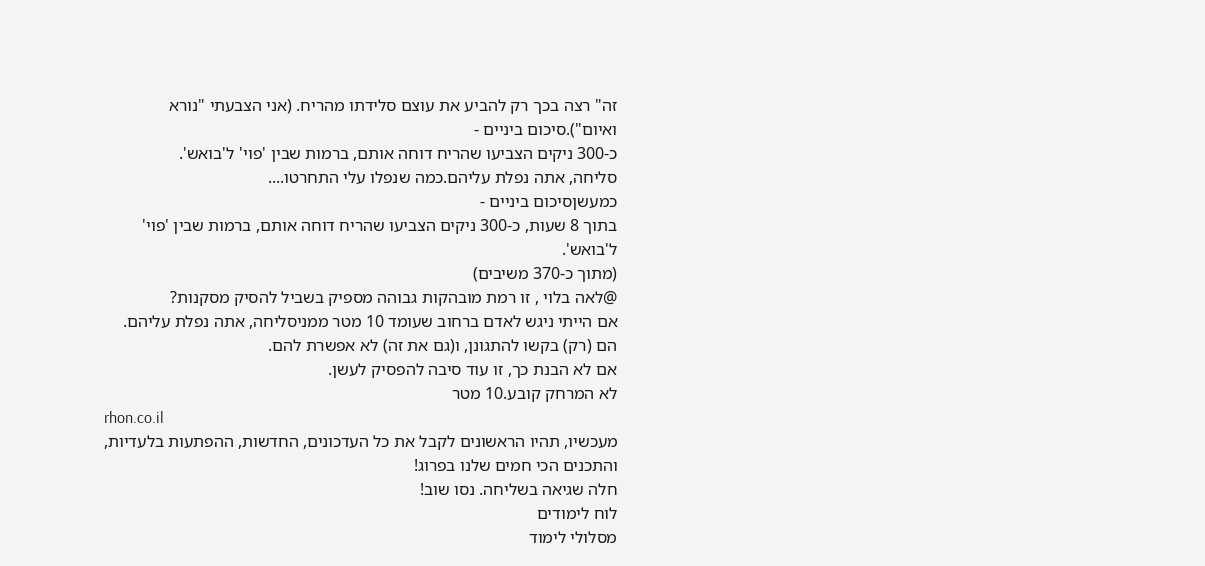זה" רצה בכך רק להביע את עוצם סלידתו מהריח. (אני הצבעתי "נורא ואיום").סיכום ביניים -
כ-300 ניקים הצביעו שהריח דוחה אותם, ברמות שבין 'פוי' ל'בואש'.
סליחה, אתה נפלת עליהם.כמה שנפלו עלי התחרטו....
כמעשןסיכום ביניים -
בתוך 8 שעות, כ-300 ניקים הצביעו שהריח דוחה אותם, ברמות שבין 'פוי' ל'בואש'.
(מתוך כ-370 משיבים)
@לאה בלוי , זו רמת מובהקות גבוהה מספיק בשביל להסיק מסקנות?
אם הייתי ניגש לאדם ברחוב שעומד 10 מטר ממניסליחה, אתה נפלת עליהם.
הם (רק) בקשו להתגונן, ו(גם את זה) לא אפשרת להם.
אם לא הבנת כך, זו עוד סיבה להפסיק לעשן.
לא המרחק קובע.10 מטר
rhon.co.il
מעכשיו, תהיו הראשונים לקבל את כל העדכונים, החדשות, ההפתעות בלעדיות, והתכנים הכי חמים שלנו בפרוג!
חלה שגיאה בשליחה. נסו שוב!
לוח לימודים
מסלולי לימוד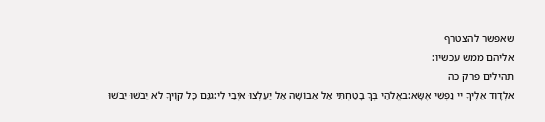שאפשר להצטרף
אליהם ממש עכשיו:
תהילים פרק כה
אלְדָוִד אֵלֶיךָ יי נַפְשִׁי אֶשָּׂא:באֱלֹהַי בְּךָ בָטַחְתִּי אַל אֵבוֹשָׁה אַל יַעַלְצוּ אֹיְבַי לִי:גגַּם כָּל קוֶֹיךָ לֹא יֵבֹשׁוּ יֵבֹשׁוּ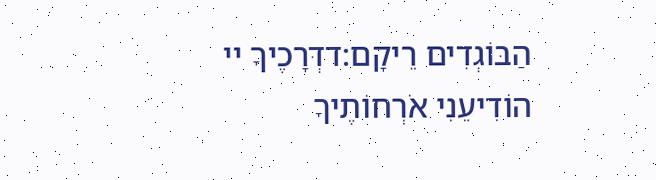הַבּוֹגְדִים רֵיקָם:דדְּרָכֶיךָ יי הוֹדִיעֵנִי אֹרְחוֹתֶיךָ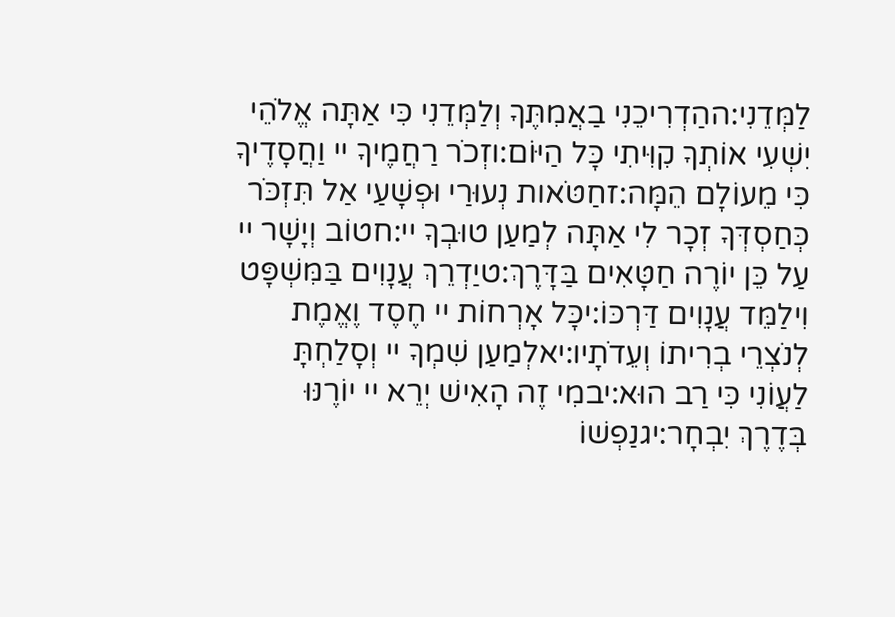לַמְּדֵנִי:ההַדְרִיכֵנִי בַאֲמִתֶּךָ וְלַמְּדֵנִי כִּי אַתָּה אֱלֹהֵי יִשְׁעִי אוֹתְךָ קִוִּיתִי כָּל הַיּוֹם:וזְכֹר רַחֲמֶיךָ יי וַחֲסָדֶיךָ כִּי מֵעוֹלָם הֵמָּה:זחַטֹּאות נְעוּרַי וּפְשָׁעַי אַל תִּזְכֹּר כְּחַסְדְּךָ זְכָר לִי אַתָּה לְמַעַן טוּבְךָ יי:חטוֹב וְיָשָׁר יי עַל כֵּן יוֹרֶה חַטָּאִים בַּדָּרֶךְ:טיַדְרֵךְ עֲנָוִים בַּמִּשְׁפָּט וִילַמֵּד עֲנָוִים דַּרְכּוֹ:יכָּל אָרְחוֹת יי חֶסֶד וֶאֱמֶת לְנֹצְרֵי בְרִיתוֹ וְעֵדֹתָיו:יאלְמַעַן שִׁמְךָ יי וְסָלַחְתָּ לַעֲוֹנִי כִּי רַב הוּא:יבמִי זֶה הָאִישׁ יְרֵא יי יוֹרֶנּוּ בְּדֶרֶךְ יִבְחָר:יגנַפְשׁוֹ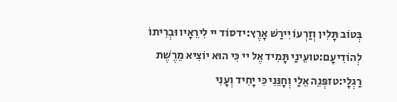בְּטוֹב תָּלִין וְזַרְעוֹ יִירַשׁ אָרֶץ:ידסוֹד יי לִירֵאָיו וּבְרִיתוֹ לְהוֹדִיעָם:טועֵינַי תָּמִיד אֶל יי כִּי הוּא יוֹצִיא מֵרֶשֶׁת רַגְלָי:טזפְּנֵה אֵלַי וְחָנֵּנִי כִּי יָחִיד וְעָנִי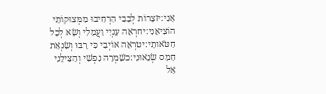אָנִי:יזצָרוֹת לְבָבִי הִרְחִיבוּ מִמְּצוּקוֹתַי הוֹצִיאֵנִי:יחרְאֵה עָנְיִי וַעֲמָלִי וְשָׂא לְכָל חַטֹּאותָי:יטרְאֵה אוֹיְבַי כִּי רָבּוּ וְשִׂנְאַת חָמָס שְׂנֵאוּנִי:כשָׁמְרָה נַפְשִׁי וְהַצִּילֵנִי אַל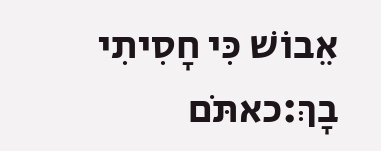אֵבוֹשׁ כִּי חָסִיתִי בָךְ:כאתֹּם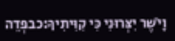וָיֹשֶׁר יִצְּרוּנִי כִּי קִוִּיתִיךָ:כבפְּדֵה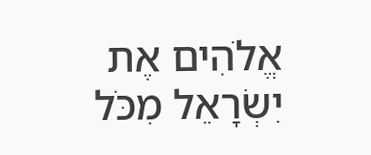אֱלֹהִים אֶת יִשְׂרָאֵל מִכֹּל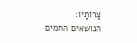צָרוֹתָיו:
הנושאים החמים